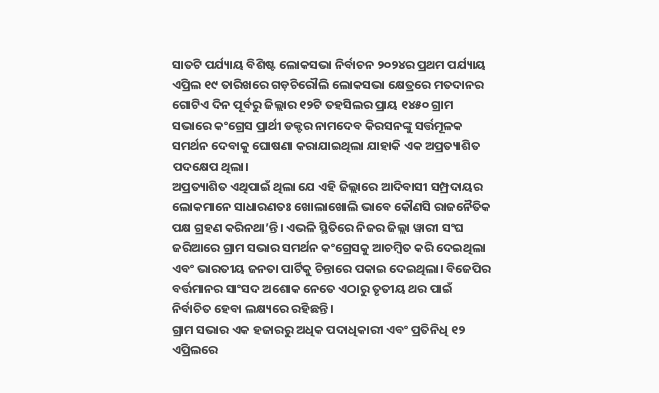ସାତଟି ପର୍ଯ୍ୟାୟ ବିଶିଷ୍ଟ ଲୋକସଭା ନିର୍ବାଚନ ୨୦୨୪ର ପ୍ରଥମ ପର୍ଯ୍ୟାୟ ଏପ୍ରିଲ ୧୯ ତାରିଖରେ ଗଡ଼ଚିରୌଲି ଲୋକସଭା କ୍ଷେତ୍ରରେ ମତଦାନର ଗୋଟିଏ ଦିନ ପୂର୍ବରୁ ଜିଲ୍ଲାର ୧୨ଟି ତହସିଲର ପ୍ରାୟ ୧୪୫୦ ଗ୍ରାମ ସଭାରେ କଂଗ୍ରେସ ପ୍ରାର୍ଥୀ ଡକ୍ଟର ନାମଦେବ କିରସନଙ୍କୁ ସର୍ତ୍ତମୂଳକ ସମର୍ଥନ ଦେବାକୁ ଘୋଷଣା କରାଯାଇଥିଲା ଯାହାକି ଏକ ଅପ୍ରତ୍ୟାଶିତ ପଦକ୍ଷେପ ଥିଲା।
ଅପ୍ରତ୍ୟାଶିତ ଏଥିପାଇଁ ଥିଲା ଯେ ଏହି ଜିଲ୍ଲାରେ ଆଦିବାସୀ ସମ୍ପ୍ରଦାୟର ଲୋକମାନେ ସାଧାରଣତଃ ଖୋଲାଖୋଲି ଭାବେ କୌଣସି ରାଜନୈତିକ ପକ୍ଷ ଗ୍ରହଣ କରିନଥା’ନ୍ତି। ଏଭଳି ସ୍ଥିତିରେ ନିଜର ଜିଲ୍ଲା ୱାରୀ ସଂଘ ଜରିଆରେ ଗ୍ରାମ ସଭାର ସମର୍ଥନ କଂଗ୍ରେସକୁ ଆଚମ୍ବିତ କରି ଦେଇଥିଲା ଏବଂ ଭାରତୀୟ ଜନତା ପାର୍ଟିକୁ ଚିନ୍ତାରେ ପକାଇ ଦେଇଥିଲା। ବିଜେପିର ବର୍ତ୍ତମାନର ସାଂସଦ ଅଶୋକ ନେତେ ଏଠାରୁ ତୃତୀୟ ଥର ପାଇଁ ନିର୍ବାଚିତ ହେବା ଲକ୍ଷ୍ୟରେ ରହିଛନ୍ତି ।
ଗ୍ରାମ ସଭାର ଏକ ହଜାରରୁ ଅଧିକ ପଦାଧିକାରୀ ଏବଂ ପ୍ରତିନିଧି ୧୨ ଏପ୍ରିଲରେ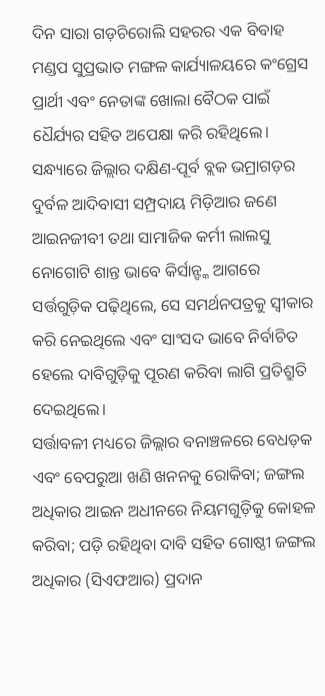ଦିନ ସାରା ଗଡ଼ଚିରୋଲି ସହରର ଏକ ବିବାହ ମଣ୍ଡପ ସୁପ୍ରଭାତ ମଙ୍ଗଳ କାର୍ଯ୍ୟାଳୟରେ କଂଗ୍ରେସ ପ୍ରାର୍ଥୀ ଏବଂ ନେତାଙ୍କ ଖୋଲା ବୈଠକ ପାଇଁ ଧୈର୍ଯ୍ୟର ସହିତ ଅପେକ୍ଷା କରି ରହିଥିଲେ। ସନ୍ଧ୍ୟାରେ ଜିଲ୍ଲାର ଦକ୍ଷିଣ-ପୂର୍ବ ବ୍ଲକ ଭମ୍ରାଗଡ଼ର ଦୁର୍ବଳ ଆଦିବାସୀ ସମ୍ପ୍ରଦାୟ ମିଡ଼ିଆର ଜଣେ ଆଇନଜୀବୀ ତଥା ସାମାଜିକ କର୍ମୀ ଲାଲସୁ ନୋଗୋଟି ଶାନ୍ତ ଭାବେ କିର୍ସାନ୍ଙ୍କ ଆଗରେ ସର୍ତ୍ତଗୁଡ଼ିକ ପଢ଼ିଥିଲେ, ସେ ସମର୍ଥନପତ୍ରକୁ ସ୍ୱୀକାର କରି ନେଇଥିଲେ ଏବଂ ସାଂସଦ ଭାବେ ନିର୍ବାଚିତ ହେଲେ ଦାବିଗୁଡ଼ିକୁ ପୂରଣ କରିବା ଲାଗି ପ୍ରତିଶ୍ରୁତି ଦେଇଥିଲେ।
ସର୍ତ୍ତାବଳୀ ମଧ୍ୟରେ ଜିଲ୍ଲାର ବନାଞ୍ଚଳରେ ବେଧଡ଼କ ଏବଂ ବେପରୁଆ ଖଣି ଖନନକୁ ରୋକିବା; ଜଙ୍ଗଲ ଅଧିକାର ଆଇନ ଅଧୀନରେ ନିୟମଗୁଡ଼ିକୁ କୋହଳ କରିବା; ପଡ଼ି ରହିଥିବା ଦାବି ସହିତ ଗୋଷ୍ଠୀ ଜଙ୍ଗଲ ଅଧିକାର (ସିଏଫଆର) ପ୍ରଦାନ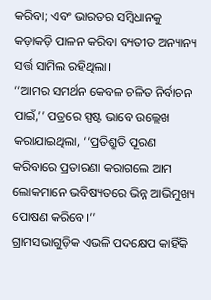କରିବା; ଏବଂ ଭାରତର ସମ୍ବିଧାନକୁ କଡ଼ାକଡ଼ି ପାଳନ କରିବା ବ୍ୟତୀତ ଅନ୍ୟାନ୍ୟ ସର୍ତ୍ତ ସାମିଲ ରହିଥିଲା।
‘‘ଆମର ସମର୍ଥନ କେବଳ ଚଳିତ ନିର୍ବାଚନ ପାଇଁ,’’ ପତ୍ରରେ ସ୍ପଷ୍ଟ ଭାବେ ଉଲ୍ଲେଖ କରାଯାଇଥିଲା, ‘‘ପ୍ରତିଶ୍ରୁତି ପୂରଣ କରିବାରେ ପ୍ରତାରଣା କରାଗଲେ ଆମ ଲୋକମାନେ ଭବିଷ୍ୟତରେ ଭିନ୍ନ ଆଭିମୁଖ୍ୟ ପୋଷଣ କରିବେ।’’
ଗ୍ରାମସଭାଗୁଡ଼ିକ ଏଭଳି ପଦକ୍ଷେପ କାହିଁକି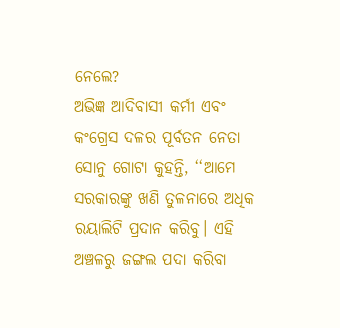ନେଲେ?
ଅଭିଜ୍ଞ ଆଦିବାସୀ କର୍ମୀ ଏବଂ କଂଗ୍ରେସ ଦଳର ପୂର୍ବତନ ନେତା ସୋନୁ ଗୋଟା କୁହନ୍ତି, ‘‘ଆମେ ସରକାରଙ୍କୁ ଖଣି ତୁଳନାରେ ଅଧିକ ରୟାଲିଟି ପ୍ରଦାନ କରିବୁ। ଏହି ଅଞ୍ଚଳରୁ ଜଙ୍ଗଲ ପଦା କରିବା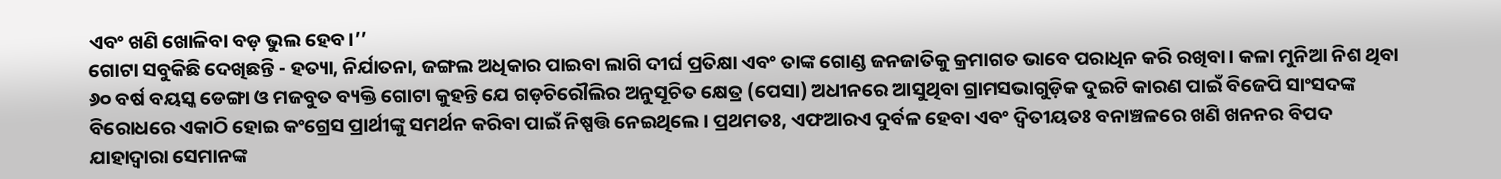ଏବଂ ଖଣି ଖୋଳିବା ବଡ଼ ଭୁଲ ହେବ।’’
ଗୋଟା ସବୁକିଛି ଦେଖିଛନ୍ତି - ହତ୍ୟା, ନିର୍ଯାତନା, ଜଙ୍ଗଲ ଅଧିକାର ପାଇବା ଲାଗି ଦୀର୍ଘ ପ୍ରତିକ୍ଷା ଏବଂ ତାଙ୍କ ଗୋଣ୍ଡ ଜନଜାତିକୁ କ୍ରମାଗତ ଭାବେ ପରାଧିନ କରି ରଖିବା। କଳା ମୁନିଆ ନିଶ ଥିବା ୬୦ ବର୍ଷ ବୟସ୍କ ଡେଙ୍ଗା ଓ ମଜବୁତ ବ୍ୟକ୍ତି ଗୋଟା କୁହନ୍ତି ଯେ ଗଡ଼ଚିରୌଲିର ଅନୁସୂଚିତ କ୍ଷେତ୍ର (ପେସା) ଅଧୀନରେ ଆସୁଥିବା ଗ୍ରାମସଭାଗୁଡ଼ିକ ଦୁଇଟି କାରଣ ପାଇଁ ବିଜେପି ସାଂସଦଙ୍କ ବିରୋଧରେ ଏକାଠି ହୋଇ କଂଗ୍ରେସ ପ୍ରାର୍ଥୀଙ୍କୁ ସମର୍ଥନ କରିବା ପାଇଁ ନିଷ୍ପତ୍ତି ନେଇଥିଲେ । ପ୍ରଥମତଃ, ଏଫଆରଏ ଦୁର୍ବଳ ହେବା ଏବଂ ଦ୍ୱିତୀୟତଃ ବନାଞ୍ଚଳରେ ଖଣି ଖନନର ବିପଦ ଯାହାଦ୍ୱାରା ସେମାନଙ୍କ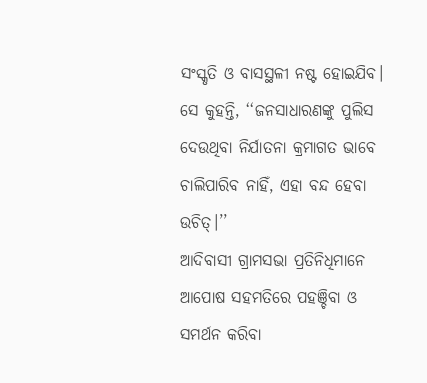ସଂସ୍କୃତି ଓ ବାସସ୍ଥଳୀ ନଷ୍ଟ ହୋଇଯିବ। ସେ କୁହନ୍ତି, ‘‘ଜନସାଧାରଣଙ୍କୁ ପୁଲିସ ଦେଉଥିବା ନିର୍ଯାତନା କ୍ରମାଗତ ଭାବେ ଚାଲିପାରିବ ନାହିଁ, ଏହା ବନ୍ଦ ହେବା ଉଚିତ୍।’’
ଆଦିବାସୀ ଗ୍ରାମସଭା ପ୍ରତିନିଧିମାନେ ଆପୋଷ ସହମତିରେ ପହଞ୍ଚିବା ଓ ସମର୍ଥନ କରିବା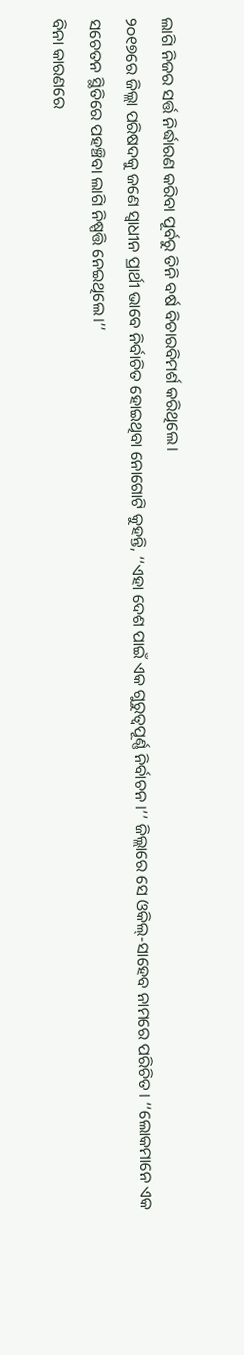ଲାଗି ନିଜର ସର୍ତ୍ତ ନିର୍ଦ୍ଧାରଣ କରିବା ପୂର୍ବରୁ ତିନି ବର୍ଷ ବିଚାରବିମର୍ଶ କରିଥିଲେ।
୨୦୧୭ରେ ଜିଲ୍ଲା ପରିଷଦକୁ ଜଣେ ସ୍ୱାଧୀନ ପ୍ରାର୍ଥୀ ଭାବେ ନିର୍ବାଚିତ ହୋଇଥିବା ନୋଗୋଟି କୁହନ୍ତି, ‘‘ଏହା ଦେଶ ପାଇଁ ଏକ ଗୁରୁତ୍ୱପୂର୍ଣ୍ଣ ନିର୍ବାଚନ ।’’ ଜିଲ୍ଲାରେ ସେ ଓକିଲ୍-ସାହେବ ନାମରେ ପରିଚିତ। ‘‘ଲୋକମାନେ ଏକ ସଚେତନ ସ୍ଥିତିରେ ପହଞ୍ଚିବା ଲାଗି ନିଷ୍ପତ୍ତି ନେଇଥିଲେ।’’
ବିନା କାରଣରେ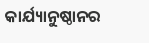କାର୍ଯ୍ୟାନୁଷ୍ଠାନର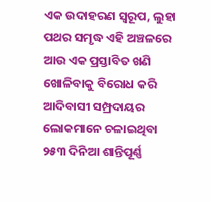ଏକ ଉଦାହରଣ ସ୍ୱରୂପ, ଲୁହା ପଥର ସମୃଦ୍ଧ ଏହି ଅଞ୍ଚଳରେ ଆଉ ଏକ ପ୍ରସ୍ତାବିତ ଖଣି ଖୋଳିବାକୁ ବିରୋଧ କରି ଆଦିବାସୀ ସମ୍ପ୍ରଦାୟର ଲୋକମାନେ ଚଳାଇଥିବା ୨୫୩ ଦିନିଆ ଶାନ୍ତିପୂର୍ଣ୍ଣ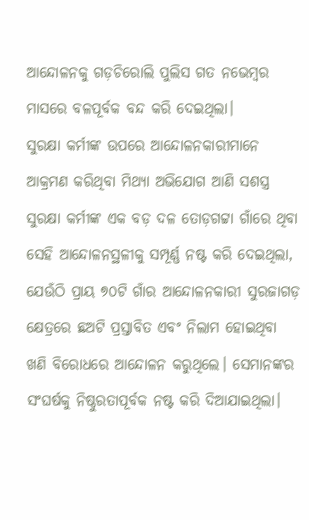ଆନ୍ଦୋଳନକୁ ଗଡ଼ଚିରୋଲି ପୁଲିସ ଗତ ନଭେମ୍ବର ମାସରେ ବଳପୂର୍ବକ ବନ୍ଦ କରି ଦେଇଥିଲା।
ସୁରକ୍ଷା କର୍ମୀଙ୍କ ଉପରେ ଆନ୍ଦୋଳନକାରୀମାନେ ଆକ୍ରମଣ କରିଥିବା ମିଥ୍ୟା ଅଭିଯୋଗ ଆଣି ସଶସ୍ତ୍ର ସୁରକ୍ଷା କର୍ମୀଙ୍କ ଏକ ବଡ଼ ଦଳ ତୋଡ଼ଗଟ୍ଟା ଗାଁରେ ଥିବା ସେହି ଆନ୍ଦୋଳନସ୍ଥଳୀକୁ ସମ୍ପୂର୍ଣ୍ଣ ନଷ୍ଟ କରି ଦେଇଥିଲା, ଯେଉଁଠି ପ୍ରାୟ ୭୦ଟି ଗାଁର ଆନ୍ଦୋଳନକାରୀ ସୁରଜାଗଡ଼ କ୍ଷେତ୍ରରେ ଛଅଟି ପ୍ରସ୍ତାବିତ ଏବଂ ନିଲାମ ହୋଇଥିବା ଖଣି ବିରୋଧରେ ଆନ୍ଦୋଳନ କରୁଥିଲେ। ସେମାନଙ୍କର ସଂଘର୍ଷକୁ ନିଷ୍ଠୁରତାପୂର୍ବକ ନଷ୍ଟ କରି ଦିଆଯାଇଥିଲା।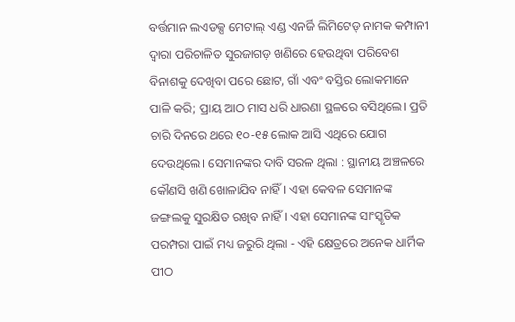ବର୍ତ୍ତମାନ ଲଏଡକ୍ସ ମେଟାଲ୍ ଏଣ୍ଡ ଏନର୍ଜି ଲିମିଟେଡ୍ ନାମକ କମ୍ପାନୀ ଦ୍ୱାରା ପରିଚାଳିତ ସୁରଜାଗଡ଼ ଖଣିରେ ହେଉଥିବା ପରିବେଶ ବିନାଶକୁ ଦେଖିବା ପରେ ଛୋଟ, ଗାଁ ଏବଂ ବସ୍ତିର ଲୋକମାନେ ପାଳି କରି; ପ୍ରାୟ ଆଠ ମାସ ଧରି ଧାରଣା ସ୍ଥଳରେ ବସିଥିଲେ। ପ୍ରତି ଚାରି ଦିନରେ ଥରେ ୧୦-୧୫ ଲୋକ ଆସି ଏଥିରେ ଯୋଗ ଦେଉଥିଲେ। ସେମାନଙ୍କର ଦାବି ସରଳ ଥିଲା : ସ୍ଥାନୀୟ ଅଞ୍ଚଳରେ କୌଣସି ଖଣି ଖୋଳାଯିବ ନାହିଁ। ଏହା କେବଳ ସେମାନଙ୍କ ଜଙ୍ଗଲକୁ ସୁରକ୍ଷିତ ରଖିବ ନାହିଁ। ଏହା ସେମାନଙ୍କ ସାଂସ୍କୃତିକ ପରମ୍ପରା ପାଇଁ ମଧ୍ୟ ଜରୁରି ଥିଲା - ଏହି କ୍ଷେତ୍ରରେ ଅନେକ ଧାର୍ମିକ ପୀଠ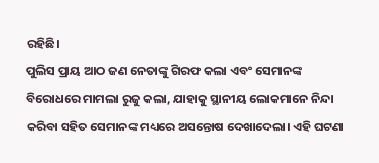ରହିଛି।
ପୁଲିସ ପ୍ରାୟ ଆଠ ଜଣ ନେତାଙ୍କୁ ଗିରଫ କଲା ଏବଂ ସେମାନଙ୍କ ବିରୋଧରେ ମାମଲା ରୁଜୁ କଲା, ଯାହାକୁ ସ୍ଥାନୀୟ ଲୋକମାନେ ନିନ୍ଦା କରିବା ସହିତ ସେମାନଙ୍କ ମଧ୍ୟରେ ଅସନ୍ତୋଷ ଦେଖାଦେଲା। ଏହି ଘଟଣା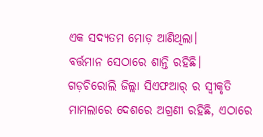ଏକ ସଦ୍ୟତମ ମୋଡ଼ ଆଣିଥିଲା।
ବର୍ତ୍ତମାନ ସେଠାରେ ଶାନ୍ତି ରହିଛି।
ଗଡ଼ଚିରୋଲି ଜିଲ୍ଲା ସିଏଫଆର୍ ର ସ୍ୱୀକୃତି ମାମଲାରେ ଦେଶରେ ଅଗ୍ରଣୀ ରହିଛି, ଏଠାରେ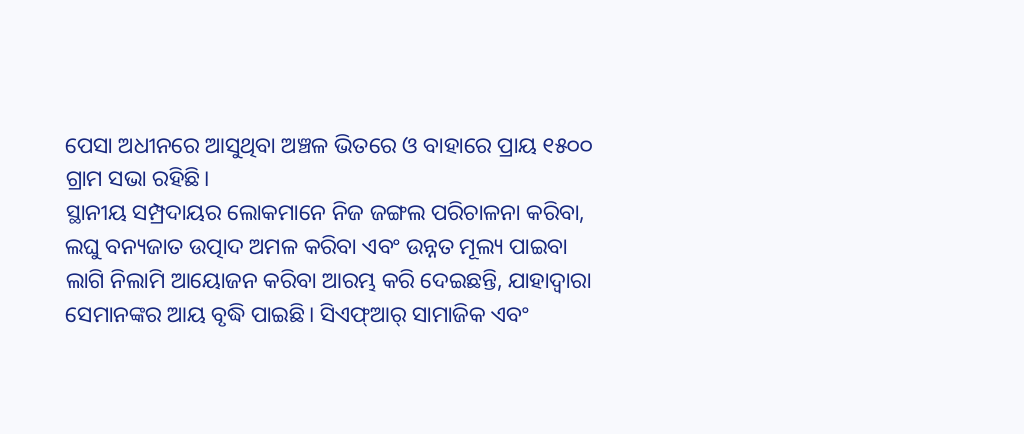ପେସା ଅଧୀନରେ ଆସୁଥିବା ଅଞ୍ଚଳ ଭିତରେ ଓ ବାହାରେ ପ୍ରାୟ ୧୫୦୦ ଗ୍ରାମ ସଭା ରହିଛି।
ସ୍ଥାନୀୟ ସମ୍ପ୍ରଦାୟର ଲୋକମାନେ ନିଜ ଜଙ୍ଗଲ ପରିଚାଳନା କରିବା, ଲଘୁ ବନ୍ୟଜାତ ଉତ୍ପାଦ ଅମଳ କରିବା ଏବଂ ଉନ୍ନତ ମୂଲ୍ୟ ପାଇବା ଲାଗି ନିଲାମି ଆୟୋଜନ କରିବା ଆରମ୍ଭ କରି ଦେଇଛନ୍ତି, ଯାହାଦ୍ୱାରା ସେମାନଙ୍କର ଆୟ ବୃଦ୍ଧି ପାଇଛି। ସିଏଫ୍ଆର୍ ସାମାଜିକ ଏବଂ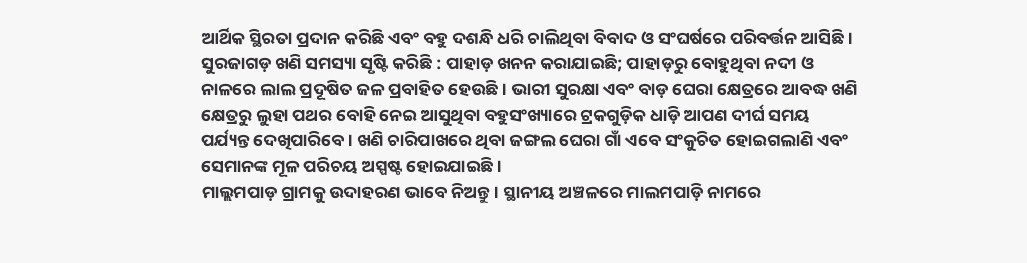ଆର୍ଥିକ ସ୍ଥିରତା ପ୍ରଦାନ କରିଛି ଏବଂ ବହୁ ଦଶନ୍ଧି ଧରି ଚାଲିଥିବା ବିବାଦ ଓ ସଂଘର୍ଷରେ ପରିବର୍ତ୍ତନ ଆସିଛି।
ସୁରଜାଗଡ଼ ଖଣି ସମସ୍ୟା ସୃଷ୍ଟି କରିଛି : ପାହାଡ଼ ଖନନ କରାଯାଇଛି; ପାହାଡ଼ରୁ ବୋହୁଥିବା ନଦୀ ଓ ନାଳରେ ଲାଲ ପ୍ରଦୂଷିତ ଜଳ ପ୍ରବାହିତ ହେଉଛି । ଭାରୀ ସୁରକ୍ଷା ଏବଂ ବାଡ଼ ଘେରା କ୍ଷେତ୍ରରେ ଆବଦ୍ଧ ଖଣି କ୍ଷେତ୍ରରୁ ଲୁହା ପଥର ବୋହି ନେଇ ଆସୁଥିବା ବହୁସଂଖ୍ୟାରେ ଟ୍ରକଗୁଡ଼ିକ ଧାଡ଼ି ଆପଣ ଦୀର୍ଘ ସମୟ ପର୍ଯ୍ୟନ୍ତ ଦେଖିପାରିବେ। ଖଣି ଚାରିପାଖରେ ଥିବା ଜଙ୍ଗଲ ଘେରା ଗାଁ ଏବେ ସଂକୁଚିତ ହୋଇଗଲାଣି ଏବଂ ସେମାନଙ୍କ ମୂଳ ପରିଚୟ ଅସ୍ପଷ୍ଟ ହୋଇଯାଇଛି।
ମାଲ୍ଲମପାଡ଼ ଗ୍ରାମକୁ ଉଦାହରଣ ଭାବେ ନିଅନ୍ତୁ। ସ୍ଥାନୀୟ ଅଞ୍ଚଳରେ ମାଲମପାଡ଼ି ନାମରେ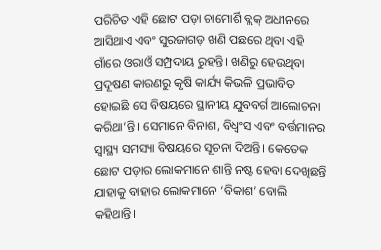ପରିଚିତ ଏହି ଛୋଟ ପଡ଼ା ଚାମୋର୍ଶି ବ୍ଲକ୍ ଅଧୀନରେ ଆସିଥାଏ ଏବଂ ସୁରଜାଗଡ଼ ଖଣି ପଛରେ ଥିବା ଏହି ଗାଁରେ ଓରାଓଁ ସମ୍ପ୍ରଦାୟ ରୁହନ୍ତି। ଖଣିରୁ ହେଉଥିବା ପ୍ରଦୂଷଣ କାରଣରୁ କୃଷି କାର୍ଯ୍ୟ କିଭଳି ପ୍ରଭାବିତ ହୋଇଛି ସେ ବିଷୟରେ ସ୍ଥାନୀୟ ଯୁବବର୍ଗ ଆଲୋଚନା କରିଥା’ନ୍ତି। ସେମାନେ ବିନାଶ, ବିଧ୍ୱଂସ ଏବଂ ବର୍ତ୍ତମାନର ସ୍ୱାସ୍ଥ୍ୟ ସମସ୍ୟା ବିଷୟରେ ସୂଚନା ଦିଅନ୍ତି। କେତେକ ଛୋଟ ପଡ଼ାର ଲୋକମାନେ ଶାନ୍ତି ନଷ୍ଟ ହେବା ଦେଖିଛନ୍ତି ଯାହାକୁ ବାହାର ଲୋକମାନେ ‘ବିକାଶ’ ବୋଲି କହିଥାନ୍ତି।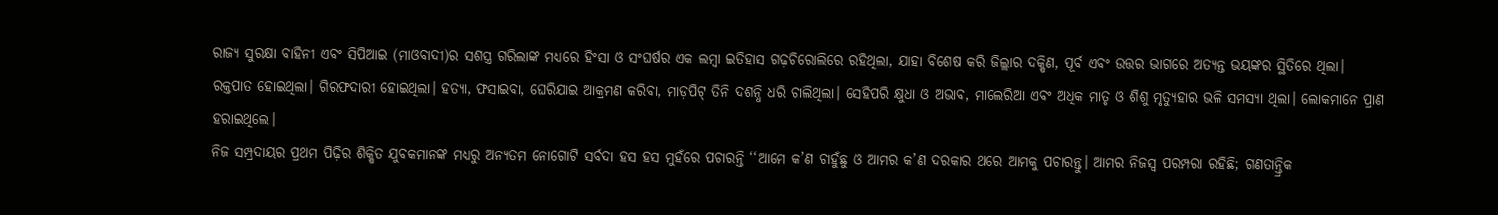ରାଜ୍ୟ ସୁରକ୍ଷା ବାହିନୀ ଏବଂ ସିପିଆଇ (ମାଓବାଦୀ)ର ସଶସ୍ତ୍ର ଗରିଲାଙ୍କ ମଧ୍ୟରେ ହିଂସା ଓ ସଂଘର୍ଷର ଏକ ଲମ୍ବା ଇତିହାସ ଗଢ଼ଚିରୋଲିରେ ରହିଥିଲା, ଯାହା ବିଶେଷ କରି ଜିଲ୍ଲାର ଦକ୍ଷିଣ, ପୂର୍ବ ଏବଂ ଉତ୍ତର ଭାଗରେ ଅତ୍ୟନ୍ତ ଭୟଙ୍କର ସ୍ଥିତିରେ ଥିଲା।
ରକ୍ତପାତ ହୋଇଥିଲା। ଗିରଫଦାରୀ ହୋଇଥିଲା। ହତ୍ୟା, ଫସାଇବା, ଘେରିଯାଇ ଆକ୍ରମଣ କରିବା, ମାଡ଼ପିଟ୍ ତିନି ଦଶନ୍ଧି ଧରି ଚାଲିଥିଲା। ସେହିପରି କ୍ଷୁଧା ଓ ଅଭାବ, ମାଲେରିଆ ଏବଂ ଅଧିକ ମାତୃ ଓ ଶିଶୁ ମୃତ୍ୟୁହାର ଭଳି ସମସ୍ୟା ଥିଲା। ଲୋକମାନେ ପ୍ରାଣ ହରାଇଥିଲେ।
ନିଜ ସମ୍ପ୍ରଦାୟର ପ୍ରଥମ ପିଢ଼ିର ଶିକ୍ଷିତ ଯୁବକମାନଙ୍କ ମଧ୍ୟରୁ ଅନ୍ୟତମ ନୋଗୋଟି ସର୍ବଦା ହସ ହସ ମୁହଁରେ ପଚାରନ୍ତି ‘‘ଆମେ କ’ଣ ଚାହୁଁଛୁ ଓ ଆମର କ’ଣ ଦରକାର ଥରେ ଆମକୁ ପଚାରନ୍ତୁ। ଆମର ନିଜସ୍ୱ ପରମ୍ପରା ରହିଛି; ଗଣତାନ୍ତ୍ରିକ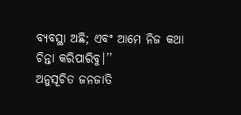ବ୍ୟବସ୍ଥା ଅଛି; ଏବଂ ଆମେ ନିଜ କଥା ଚିନ୍ତା କରିପାରିବୁ।’’
ଅନୁସୂଚିତ ଜନଜାତି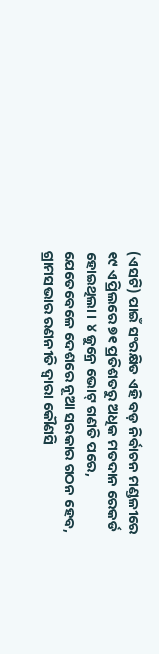(ଏସଟି) ପାଇଁ ସଂରକ୍ଷିତ ଏହି ବଡ଼ ନିର୍ବାଚନ ମଣ୍ଡଳୀରେ ୧୯ ଏପ୍ରିଲରେ ୭୧ ପ୍ରତିଶତରୁ ଅଧିକ ମତଦାନ ରେକର୍ଡ ହୋଇଥିଲା। ୪ ଜୁନ୍ରେ ଭୋଟ୍ ଗଣତି ପରେ, ଯେତେବେଳେ ଦେଶରେ ନୂଆ ସରକାର ଗଠନ ହେବ, ଗ୍ରାମସଭାର ରଣନୀତି ଦ୍ୱାରା କୌଣସି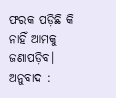ଫରକ ପଡ଼ିଛି କି ନାହିଁ ଆମକୁ ଜଣାପଡ଼ିବ।
ଅନୁବାଦ :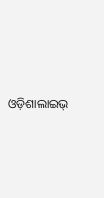ଓଡ଼ିଶାଲାଇଭ୍